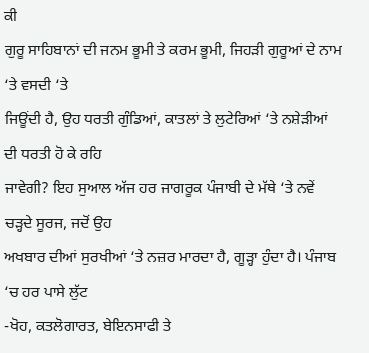ਕੀ
ਗੁਰੂ ਸਾਹਿਬਾਨਾਂ ਦੀ ਜਨਮ ਭੂਮੀ ਤੇ ਕਰਮ ਭੂਮੀ, ਜਿਹੜੀ ਗੁਰੂਆਂ ਦੇ ਨਾਮ ‘ਤੇ ਵਸਦੀ ‘ਤੇ
ਜਿਊਂਦੀ ਹੈ, ਉਹ ਧਰਤੀ ਗੁੰਡਿਆਂ, ਕਾਤਲਾਂ ਤੇ ਲੁਟੇਰਿਆਂ ‘ਤੇ ਨਸ਼ੇੜੀਆਂ ਦੀ ਧਰਤੀ ਹੋ ਕੇ ਰਹਿ
ਜਾਵੇਗੀ? ਇਹ ਸੁਆਲ ਅੱਜ ਹਰ ਜਾਗਰੂਕ ਪੰਜਾਬੀ ਦੇ ਮੱਥੇ ‘ਤੇ ਨਵੇਂ ਚੜ੍ਹਦੇ ਸੂਰਜ, ਜਦੋਂ ਉਹ
ਅਖਬਾਰ ਦੀਆਂ ਸੁਰਖੀਆਂ ‘ਤੇ ਨਜ਼ਰ ਮਾਰਦਾ ਹੈ, ਗੂੜ੍ਹਾ ਹੁੰਦਾ ਹੈ। ਪੰਜਾਬ ‘ਚ ਹਰ ਪਾਸੇ ਲੁੱਟ
-ਖੋਹ, ਕਤਲੋਗਾਰਤ, ਬੇਇਨਸਾਫੀ ਤੇ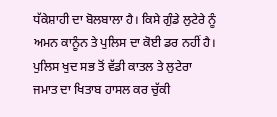ਧੱਕੇਸ਼ਾਹੀ ਦਾ ਬੋਲਬਾਲਾ ਹੈ। ਕਿਸੇ ਗੁੰਡੇ ਲੁਟੇਰੇ ਨੂੰ
ਅਮਨ ਕਾਨੂੰਨ ਤੇ ਪੁਲਿਸ ਦਾ ਕੋਈ ਡਰ ਨਹੀਂ ਹੈ। ਪੁਲਿਸ ਖੁਦ ਸਭ ਤੋਂ ਵੱਡੀ ਕਾਤਲ ਤੇ ਲੁਟੇਰਾ
ਜਮਾਤ ਦਾ ਖਿਤਾਬ ਹਾਸਲ ਕਰ ਚੁੱਕੀ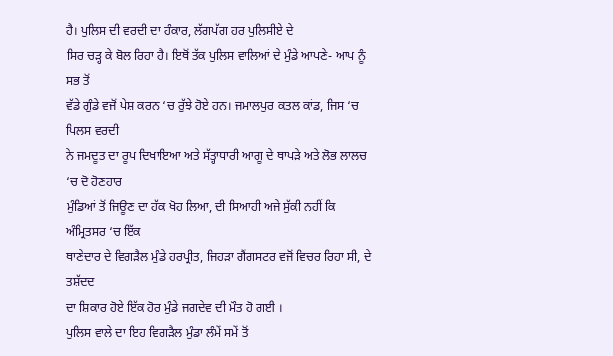ਹੈ। ਪੁਲਿਸ ਦੀ ਵਰਦੀ ਦਾ ਹੰਕਾਰ, ਲੱਗਪੱਗ ਹਰ ਪੁਲਿਸੀਏ ਦੇ
ਸਿਰ ਚੜ੍ਹ ਕੇ ਬੋਲ ਰਿਹਾ ਹੈ। ਇਥੋਂ ਤੱਕ ਪੁਲਿਸ ਵਾਲਿਆਂ ਦੇ ਮੁੰਡੇ ਆਪਣੇ- ਆਪ ਨੂੰ ਸਭ ਤੋਂ
ਵੱਡੇ ਗੁੰਡੇ ਵਜੋਂ ਪੇਸ਼ ਕਰਨ ‘ਚ ਰੁੱਝੇ ਹੋਏ ਹਨ। ਜਮਾਲਪੁਰ ਕਤਲ ਕਾਂਡ, ਜਿਸ ‘ਚ ਪਿਲਸ ਵਰਦੀ
ਨੇ ਜਮਦੂਤ ਦਾ ਰੂਪ ਦਿਖਾਇਆ ਅਤੇ ਸੱਤ੍ਹਾਧਾਰੀ ਆਗੂ ਦੇ ਥਾਪੜੇ ਅਤੇ ਲੋਭ ਲਾਲਚ ‘ਚ ਦੋ ਹੋਣਹਾਰ
ਮੁੰਡਿਆਂ ਤੋਂ ਜਿਊਣ ਦਾ ਹੱਕ ਖੋਹ ਲਿਆ, ਦੀ ਸਿਆਹੀ ਅਜੇ ਸੁੱਕੀ ਨਹੀਂ ਕਿ ਅੰਮ੍ਰਿਤਸਰ ‘ਚ ਇੱਕ
ਥਾਣੇਦਾਰ ਦੇ ਵਿਗੜੈਲ ਮੁੰਡੇ ਹਰਪ੍ਰੀਤ, ਜਿਹੜਾ ਗੈਂਗਸਟਰ ਵਜੋਂ ਵਿਚਰ ਰਿਹਾ ਸੀ, ਦੇ ਤਸ਼ੱਦਦ
ਦਾ ਸ਼ਿਕਾਰ ਹੋਏ ਇੱਕ ਹੋਰ ਮੁੰਡੇ ਜਗਦੇਵ ਦੀ ਮੌਤ ਹੋ ਗਈ ।
ਪੁਲਿਸ ਵਾਲੇ ਦਾ ਇਹ ਵਿਗੜੈਲ ਮੁੰਡਾ ਲੰਮੇਂ ਸਮੇਂ ਤੋਂ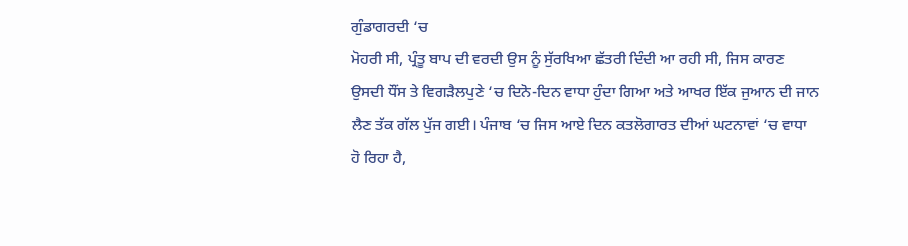ਗੁੰਡਾਗਰਦੀ ‘ਚ
ਮੋਹਰੀ ਸੀ, ਪ੍ਰੰਤੂ ਬਾਪ ਦੀ ਵਰਦੀ ਉਸ ਨੂੰ ਸੁੱਰਖਿਆ ਛੱਤਰੀ ਦਿੰਦੀ ਆ ਰਹੀ ਸੀ, ਜਿਸ ਕਾਰਣ
ਉਸਦੀ ਧੌਂਸ ਤੇ ਵਿਗੜੈਲਪੁਣੇ ‘ਚ ਦਿਨੋ-ਦਿਨ ਵਾਧਾ ਹੁੰਦਾ ਗਿਆ ਅਤੇ ਆਖਰ ਇੱਕ ਜੁਆਨ ਦੀ ਜਾਨ
ਲੈਣ ਤੱਕ ਗੱਲ ਪੁੱਜ ਗਈ। ਪੰਜਾਬ ‘ਚ ਜਿਸ ਆਏ ਦਿਨ ਕਤਲੋਗਾਰਤ ਦੀਆਂ ਘਟਨਾਵਾਂ ‘ਚ ਵਾਧਾ
ਹੋ ਰਿਹਾ ਹੈ,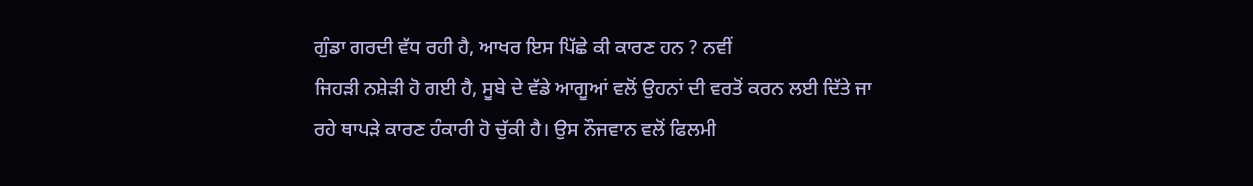ਗੁੰਡਾ ਗਰਦੀ ਵੱਧ ਰਹੀ ਹੈ, ਆਖਰ ਇਸ ਪਿੱਛੇ ਕੀ ਕਾਰਣ ਹਨ ? ਨਵੀਂ
ਜਿਹੜੀ ਨਸ਼ੇੜੀ ਹੋ ਗਈ ਹੈ, ਸੂਬੇ ਦੇ ਵੱਡੇ ਆਗੂਆਂ ਵਲੋਂ ਉਹਨਾਂ ਦੀ ਵਰਤੋਂ ਕਰਨ ਲਈ ਦਿੱਤੇ ਜਾ
ਰਹੇ ਥਾਪੜੇ ਕਾਰਣ ਹੰਕਾਰੀ ਹੋ ਚੁੱਕੀ ਹੈ। ਉਸ ਨੌਜਵਾਨ ਵਲੋਂ ਫਿਲਮੀ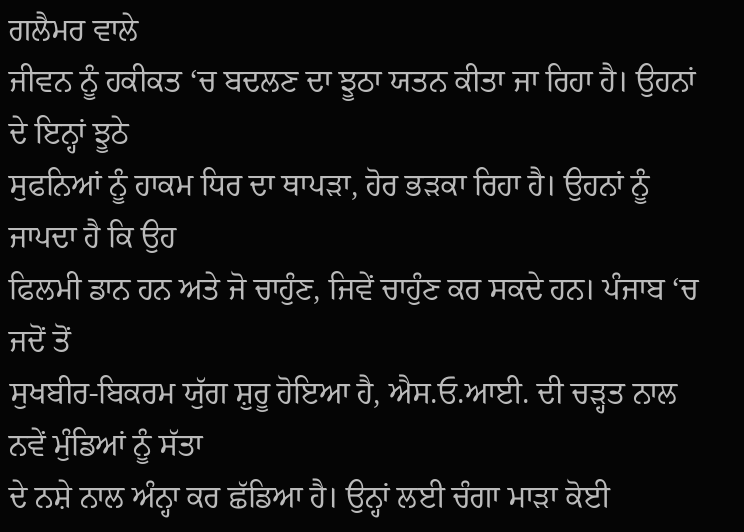ਗਲੈਮਰ ਵਾਲੇ
ਜੀਵਨ ਨੂੰ ਹਕੀਕਤ ‘ਚ ਬਦਲਣ ਦਾ ਝੂਠਾ ਯਤਨ ਕੀਤਾ ਜਾ ਰਿਹਾ ਹੈ। ਉਹਨਾਂ ਦੇ ਇਨ੍ਹਾਂ ਝੂਠੇ
ਸੁਫਨਿਆਂ ਨੂੰ ਹਾਕਮ ਧਿਰ ਦਾ ਥਾਪੜਾ, ਹੋਰ ਭੜਕਾ ਰਿਹਾ ਹੈ। ਉਹਨਾਂ ਨੂੰ ਜਾਪਦਾ ਹੈ ਕਿ ਉਹ
ਫਿਲਮੀ ਡਾਨ ਹਨ ਅਤੇ ਜੋ ਚਾਹੁੰਣ, ਜਿਵੇਂ ਚਾਹੁੰਣ ਕਰ ਸਕਦੇ ਹਨ। ਪੰਜਾਬ ‘ਚ ਜਦੋਂ ਤੋਂ
ਸੁਖਬੀਰ-ਬਿਕਰਮ ਯੁੱਗ ਸ਼ੁਰੂ ਹੋਇਆ ਹੈ, ਐਸ.ਓ.ਆਈ. ਦੀ ਚੜ੍ਹਤ ਨਾਲ ਨਵੇਂ ਮੁੰਡਿਆਂ ਨੂੰ ਸੱਤਾ
ਦੇ ਨਸ਼ੇ ਨਾਲ ਅੰਨ੍ਹਾ ਕਰ ਛੱਡਿਆ ਹੈ। ਉਨ੍ਹਾਂ ਲਈ ਚੰਗਾ ਮਾੜਾ ਕੋਈ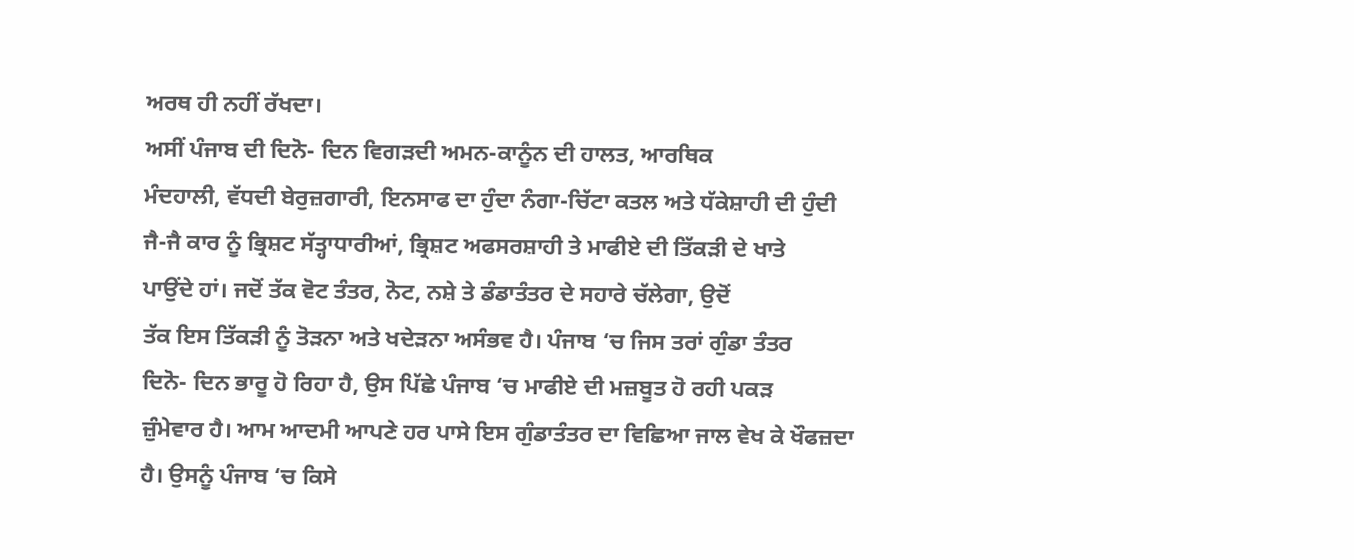ਅਰਥ ਹੀ ਨਹੀਂ ਰੱਖਦਾ।
ਅਸੀਂ ਪੰਜਾਬ ਦੀ ਦਿਨੋ- ਦਿਨ ਵਿਗੜਦੀ ਅਮਨ-ਕਾਨੂੰਨ ਦੀ ਹਾਲਤ, ਆਰਥਿਕ
ਮੰਦਹਾਲੀ, ਵੱਧਦੀ ਬੇਰੁਜ਼ਗਾਰੀ, ਇਨਸਾਫ ਦਾ ਹੁੰਦਾ ਨੰਗਾ-ਚਿੱਟਾ ਕਤਲ ਅਤੇ ਧੱਕੇਸ਼ਾਹੀ ਦੀ ਹੁੰਦੀ
ਜੈ-ਜੈ ਕਾਰ ਨੂੰ ਭ੍ਰਿਸ਼ਟ ਸੱਤ੍ਹਾਧਾਰੀਆਂ, ਭ੍ਰਿਸ਼ਟ ਅਫਸਰਸ਼ਾਹੀ ਤੇ ਮਾਫੀਏ ਦੀ ਤਿੱਕੜੀ ਦੇ ਖਾਤੇ
ਪਾਉਂਦੇ ਹਾਂ। ਜਦੋਂ ਤੱਕ ਵੋਟ ਤੰਤਰ, ਨੋਟ, ਨਸ਼ੇ ਤੇ ਡੰਡਾਤੰਤਰ ਦੇ ਸਹਾਰੇ ਚੱਲੇਗਾ, ਉਦੋਂ
ਤੱਕ ਇਸ ਤਿੱਕੜੀ ਨੂੰ ਤੋੜਨਾ ਅਤੇ ਖਦੇੜਨਾ ਅਸੰਭਵ ਹੈ। ਪੰਜਾਬ ‘ਚ ਜਿਸ ਤਰਾਂ ਗੁੰਡਾ ਤੰਤਰ
ਦਿਨੋ- ਦਿਨ ਭਾਰੂ ਹੋ ਰਿਹਾ ਹੈ, ਉਸ ਪਿੱਛੇ ਪੰਜਾਬ ‘ਚ ਮਾਫੀਏ ਦੀ ਮਜ਼ਬੂਤ ਹੋ ਰਹੀ ਪਕੜ
ਜ਼ੁੰਮੇਵਾਰ ਹੈ। ਆਮ ਆਦਮੀ ਆਪਣੇ ਹਰ ਪਾਸੇ ਇਸ ਗੁੰਡਾਤੰਤਰ ਦਾ ਵਿਛਿਆ ਜਾਲ ਵੇਖ ਕੇ ਖੌਫਜ਼ਦਾ
ਹੈ। ਉਸਨੂੰ ਪੰਜਾਬ ‘ਚ ਕਿਸੇ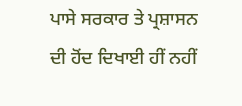ਪਾਸੇ ਸਰਕਾਰ ਤੇ ਪ੍ਰਸ਼ਾਸਨ ਦੀ ਹੋਂਦ ਦਿਖਾਈ ਹੀਂ ਨਹੀਂ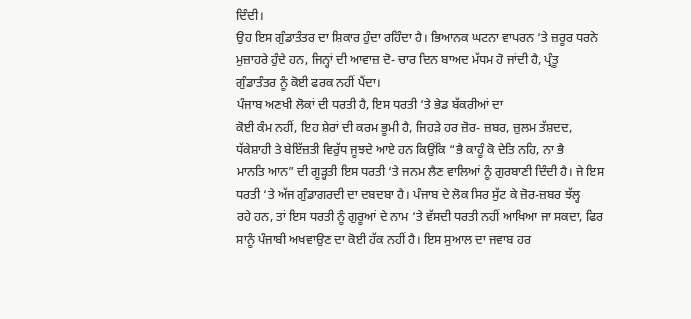ਦਿੰਦੀ।
ਉਹ ਇਸ ਗੁੰਡਾਤੰਤਰ ਦਾ ਸ਼ਿਕਾਰ ਹੁੰਦਾ ਰਹਿੰਦਾ ਹੈ। ਭਿਆਨਕ ਘਟਨਾ ਵਾਪਰਨ ‘ਤੇ ਜ਼ਰੂਰ ਧਰਨੇ
ਮੁਜ਼ਾਹਰੇ ਹੁੰਦੇ ਹਨ, ਜਿਨ੍ਹਾਂ ਦੀ ਆਵਾਜ਼ ਦੋ- ਚਾਰ ਦਿਨ ਬਾਅਦ ਮੱਧਮ ਹੋ ਜਾਂਦੀ ਹੈ, ਪ੍ਰੰਤੂ
ਗੁੰਡਾਤੰਤਰ ਨੂੰ ਕੋਈ ਫਰਕ ਨਹੀਂ ਪੈਂਦਾ।
ਪੰਜਾਬ ਅਣਖੀ ਲੋਕਾਂ ਦੀ ਧਰਤੀ ਹੈ, ਇਸ ਧਰਤੀ ‘ਤੇ ਭੇਡ ਬੱਕਰੀਆਂ ਦਾ
ਕੋਈ ਕੰਮ ਨਹੀਂ, ਇਹ ਸ਼ੇਰਾਂ ਦੀ ਕਰਮ ਭੂਮੀ ਹੈ, ਜਿਹੜੇ ਹਰ ਜ਼ੋਰ- ਜ਼ਬਰ, ਜ਼ੁਲਮ ਤੱਸ਼ਦਦ,
ਧੱਕੇਸ਼ਾਹੀ ਤੇ ਬੇਇੱਜ਼ਤੀ ਵਿਰੁੱਧ ਜੂਝਦੇ ਆਏ ਹਨ ਕਿਉਂਕਿ “ਭੈ ਕਾਹੂੰ ਕੋ ਦੇਤਿ ਨਹਿ, ਨਾ ਭੈ
ਮਾਨਤਿ ਆਨ” ਦੀ ਗੂੜ੍ਹਤੀ ਇਸ ਧਰਤੀ ‘ਤੇ ਜਨਮ ਲੈਣ ਵਾਲਿਆਂ ਨੂੰ ਗੁਰਬਾਣੀ ਦਿੰਦੀ ਹੈ। ਜੇ ਇਸ
ਧਰਤੀ ‘ਤੇ ਅੱਜ ਗੁੰਡਾਗਰਦੀ ਦਾ ਦਬਦਬਾ ਹੈ। ਪੰਜਾਬ ਦੇ ਲੋਕ ਸਿਰ ਸੁੱਟ ਕੇ ਜ਼ੋਰ-ਜ਼ਬਰ ਝੱਲ੍ਹ
ਰਹੇ ਹਨ, ਤਾਂ ਇਸ ਧਰਤੀ ਨੂੰ ਗੁਰੂਆਂ ਦੇ ਨਾਮ ‘ਤੇ ਵੱਸਦੀ ਧਰਤੀ ਨਹੀਂ ਆਖਿਆ ਜਾ ਸਕਦਾ, ਫਿਰ
ਸਾਨੂੰ ਪੰਜਾਬੀ ਅਖਵਾਉਣ ਦਾ ਕੋਈ ਹੱਕ ਨਹੀਂ ਹੈ। ਇਸ ਸੁਆਲ ਦਾ ਜਵਾਬ ਹਰ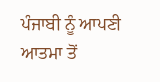ਪੰਜਾਬੀ ਨੂੰ ਆਪਣੀ
ਆਤਮਾ ਤੋਂ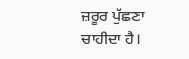ਜ਼ਰੂਰ ਪੁੱਛਣਾ ਚਾਹੀਦਾ ਹੈ।